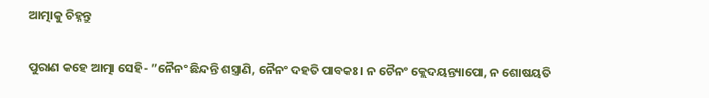ଆତ୍ମାକୁ ଚିହ୍ନନ୍ତୁ

ପୁରାଣ କହେ ଆତ୍ମା ସେହି- ”ନୈନଂ ଛିନ୍ଦନ୍ତି ଶସ୍ତ୍ରାଣି, ନୈନଂ ଦହତି ପାବକଃ। ନ ଚୈନଂ କ୍ଲେଦୟନ୍ତ୍ୟାପୋ, ନ ଶୋଷୟତି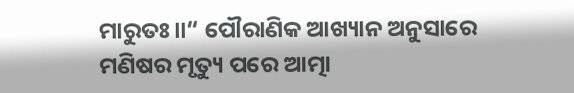ମାରୁତଃ॥“ ପୌରାଣିକ ଆଖ୍ୟାନ ଅନୁସାରେ ମଣିଷର ମୃତ୍ୟୁ ପରେ ଆତ୍ମା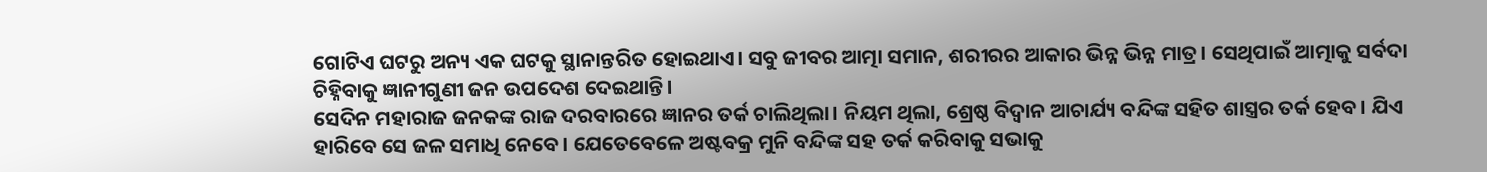ଗୋଟିଏ ଘଟରୁ ଅନ୍ୟ ଏକ ଘଟକୁ ସ୍ଥାନାନ୍ତରିତ ହୋଇଥାଏ। ସବୁ ଜୀବର ଆତ୍ମା ସମାନ, ଶରୀରର ଆକାର ଭିନ୍ନ ଭିନ୍ନ ମାତ୍ର। ସେଥିପାଇଁ ଆତ୍ମାକୁ ସର୍ବଦା ଚିହ୍ନିବାକୁ ଜ୍ଞାନୀଗୁଣୀ ଜନ ଉପଦେଶ ଦେଇଥାନ୍ତି।
ସେଦିନ ମହାରାଜ ଜନକଙ୍କ ରାଜ ଦରବାରରେ ଜ୍ଞାନର ତର୍କ ଚାଲିଥିଲା। ନିୟମ ଥିଲା, ଶ୍ରେଷ୍ଠ ବିଦ୍ୱାନ ଆଚାର୍ଯ୍ୟ ବନ୍ଦିଙ୍କ ସହିତ ଶାସ୍ତ୍ରର ତର୍କ ହେବ। ଯିଏ ହାରିବେ ସେ ଜଳ ସମାଧି ନେବେ। ଯେତେବେଳେ ଅଷ୍ଟବକ୍ର ମୁନି ବନ୍ଦିଙ୍କ ସହ ତର୍କ କରିବାକୁ ସଭାକୁ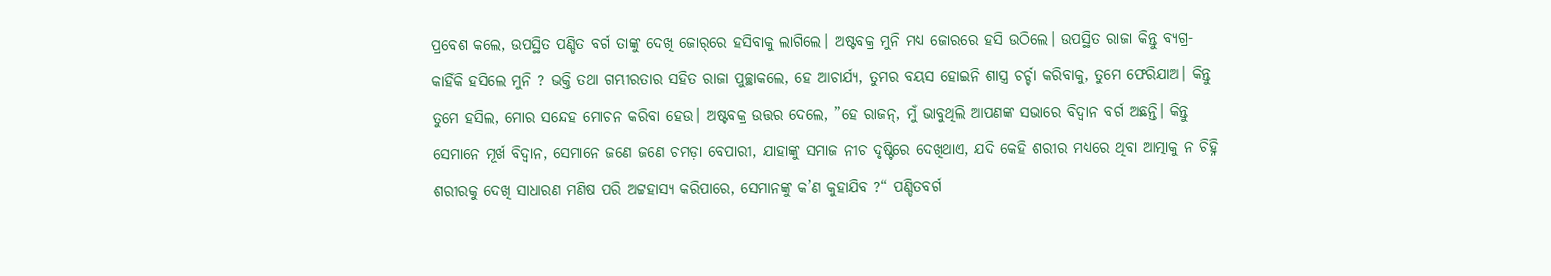ପ୍ରବେଶ କଲେ, ଉପସ୍ଥିତ ପଣ୍ଡିତ ବର୍ଗ ତାଙ୍କୁ ଦେଖି ଜୋର୍‌ରେ ହସିବାକୁ ଲାଗିଲେ। ଅଷ୍ଟବକ୍ର ମୁନି ମଧ୍ୟ ଜୋରରେ ହସି ଉଠିଲେ। ଉପସ୍ଥିତ ରାଜା କିନ୍ତୁ ବ୍ୟଗ୍ର- କାହିଁକି ହସିଲେ ମୁନି ? ଭକ୍ତି ତଥା ଗମ୍ଭୀରତାର ସହିତ ରାଜା ପୁଚ୍ଛାକଲେ, ହେ ଆଚାର୍ଯ୍ୟ, ତୁମର ବୟସ ହୋଇନି ଶାସ୍ତ୍ର ଚର୍ଚ୍ଚା କରିବାକୁ, ତୁମେ ଫେରିଯାଅ। କିନ୍ତୁ ତୁମେ ହସିଲ, ମୋର ସନ୍ଦେହ ମୋଚନ କରିବା ହେଉ। ଅଷ୍ଟବକ୍ର ଉତ୍ତର ଦେଲେ, ”ହେ ରାଜନ୍‌, ମୁଁ ଭାବୁଥିଲି ଆପଣଙ୍କ ସଭାରେ ବିଦ୍ୱାନ ବର୍ଗ ଅଛନ୍ତି। କିନ୍ତୁ ସେମାନେ ମୂର୍ଖ ବିଦ୍ୱାନ, ସେମାନେ ଜଣେ ଜଣେ ଚମଡ଼ା ବେପାରୀ, ଯାହାଙ୍କୁ ସମାଜ ନୀଚ ଦୃଷ୍ଟିରେ ଦେଖିଥାଏ, ଯଦି କେହି ଶରୀର ମଧ୍ୟରେ ଥିବା ଆତ୍ମାକୁ ନ ଚିହ୍ନି ଶରୀରକୁ ଦେଖି ସାଧାରଣ ମଣିଷ ପରି ଅଟ୍ଟହାସ୍ୟ କରିପାରେ, ସେମାନଙ୍କୁ କ’ଣ କୁହାଯିବ ?“ ପଣ୍ଡିତବର୍ଗ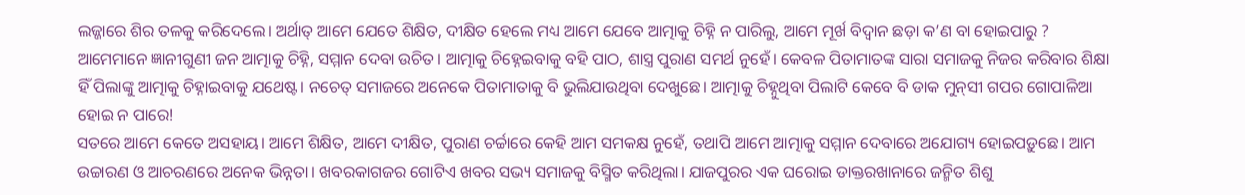ଲଜ୍ଜାରେ ଶିର ତଳକୁ କରିଦେଲେ। ଅର୍ଥାତ୍‌ ଆମେ ଯେତେ ଶିକ୍ଷିତ, ଦୀକ୍ଷିତ ହେଲେ ମଧ୍ୟ ଆମେ ଯେବେ ଆତ୍ମାକୁ ଚିହ୍ନି ନ ପାରିଲୁ, ଆମେ ମୂର୍ଖ ବିଦ୍ୱାନ ଛଡ଼ା କ’ଣ ବା ହୋଇପାରୁ ? ଆମେମାନେ ଜ୍ଞାନୀଗୁଣୀ ଜନ ଆତ୍ମାକୁ ଚିହ୍ନି, ସମ୍ମାନ ଦେବା ଉଚିତ। ଆତ୍ମାକୁ ଚିହ୍ନେଇବାକୁ ବହି ପାଠ, ଶାସ୍ତ୍ର ପୁରାଣ ସମର୍ଥ ନୁହେଁ। କେବଳ ପିତାମାତଙ୍କ ସାରା ସମାଜକୁ ନିଜର କରିବାର ଶିକ୍ଷା ହିଁ ପିଲାଙ୍କୁ ଆତ୍ମାକୁ ଚିହ୍ନାଇବାକୁ ଯଥେଷ୍ଟ। ନଚେତ୍‌ ସମାଜରେ ଅନେକେ ପିତାମାତାକୁ ବି ଭୁଲିଯାଉଥିବା ଦେଖୁଛେ। ଆତ୍ମାକୁ ଚିହ୍ନୁଥିବା ପିଲାଟି କେବେ ବି ଡାକ ମୁନ୍‌ସୀ ଗପର ଗୋପାଳିଆ ହୋଇ ନ ପାରେ!
ସତରେ ଆମେ କେତେ ଅସହାୟ। ଆମେ ଶିକ୍ଷିତ, ଆମେ ଦୀକ୍ଷିତ, ପୁରାଣ ଚର୍ଚ୍ଚାରେ କେହି ଆମ ସମକକ୍ଷ ନୁହେଁ, ତଥାପି ଆମେ ଆତ୍ମାକୁ ସମ୍ମାନ ଦେବାରେ ଅଯୋଗ୍ୟ ହୋଇପଡ଼ୁଛେ। ଆମ ଉଚ୍ଚାରଣ ଓ ଆଚରଣରେ ଅନେକ ଭିନ୍ନତା। ଖବରକାଗଜର ଗୋଟିଏ ଖବର ସଭ୍ୟ ସମାଜକୁ ବିସ୍ମିତ କରିଥିଲା। ଯାଜପୁରର ଏକ ଘରୋଇ ଡାକ୍ତରଖାନାରେ ଜନ୍ମିତ ଶିଶୁ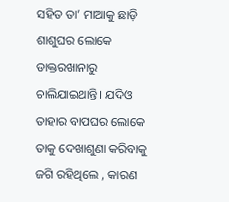ସହିତ ତା’ ମାଆକୁ ଛାଡ଼ି ଶାଶୁଘର ଲୋକେ ଡାକ୍ତରଖାନାରୁ ଚାଲିଯାଇଥାନ୍ତି। ଯଦିଓ ତାହାର ବାପଘର ଲୋକେ ତାକୁ ଦେଖାଶୁଣା କରିବାକୁ ଜଗି ରହିଥିଲେ , କାରଣ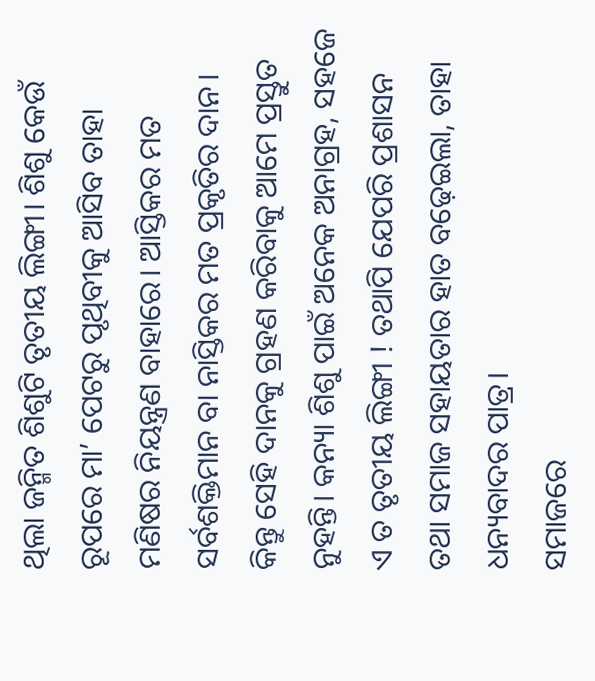ଥିଲା ଜନ୍ମିତ ଶିଶୁଟି ତୃତୀୟ ଲିଙ୍ଗୀ। ଶିଶୁ କେଉଁ ରୂପରେ ମା’ ପେଟରୁ ପୃଥିବୀକୁ ଆସିବ ତାହା ମଣିଷର ନିୟନ୍ତ୍ରଣ ବାହାରେ। ଆସ୍ତିକର ମତ ସର୍ବଶକ୍ତିମାନ ବା ନାସ୍ତିକର ମତ ପ୍ରକୃତିର ଦାନ। କିନ୍ତୁ ସେହି ଦାନକୁ ଗ୍ରହଣ କରିବାକୁ ଆମେ ପ୍ରସ୍ତୁତ ନୁହନ୍ତି। କନ୍ୟା ଶିଶୁ ପାଇଁ ଅନେକ ଅନାଗ୍ରହ, ସହଜେ ଏ ତ ତୃତୀୟ ଲିଙ୍ଗୀ ! ତଥାପି ଯେପରି ପ୍ରଶାସନ ତଥା ସମାଜ ସହାୟତାର ହାତ ବଢ଼େଇଲା, ତାହା ଧନ୍ୟବାଦର ପାତ୍ର।
ସମାଜରେ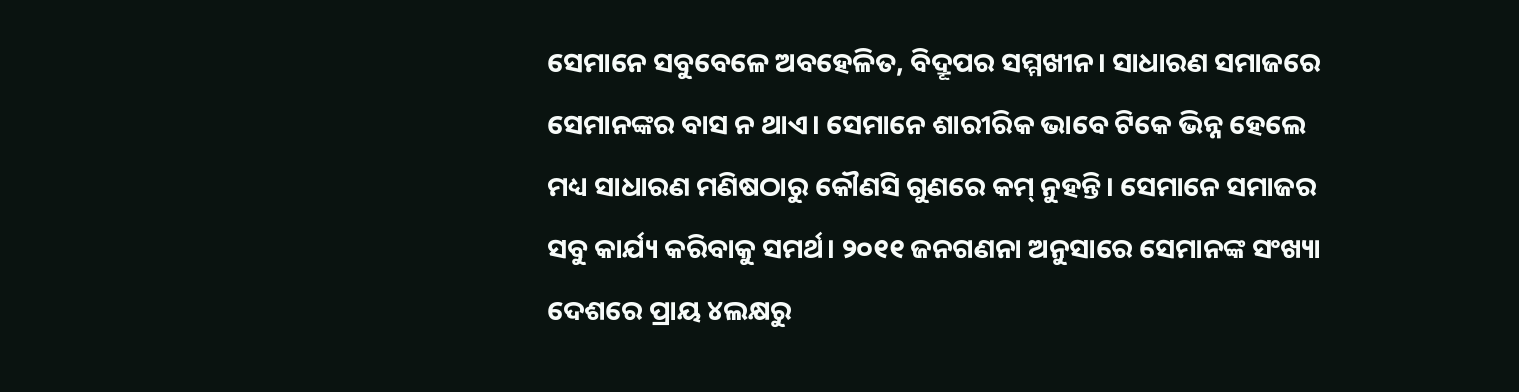ସେମାନେ ସବୁବେଳେ ଅବହେଳିତ, ବିଦ୍ରୂପର ସମ୍ମଖୀନ। ସାଧାରଣ ସମାଜରେ ସେମାନଙ୍କର ବାସ ନ ଥାଏ। ସେମାନେ ଶାରୀରିକ ଭାବେ ଟିକେ ଭିନ୍ନ ହେଲେ ମଧ୍ୟ ସାଧାରଣ ମଣିଷଠାରୁ କୌଣସି ଗୁଣରେ କମ୍‌ ନୁହନ୍ତି। ସେମାନେ ସମାଜର ସବୁ କାର୍ଯ୍ୟ କରିବାକୁ ସମର୍ଥ। ୨୦୧୧ ଜନଗଣନା ଅନୁସାରେ ସେମାନଙ୍କ ସଂଖ୍ୟା ଦେଶରେ ପ୍ରାୟ ୪ଲକ୍ଷରୁ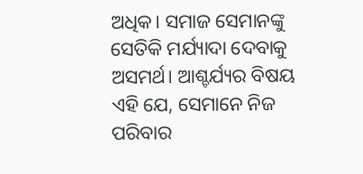ଅଧିକ। ସମାଜ ସେମାନଙ୍କୁ ସେତିକି ମର୍ଯ୍ୟାଦା ଦେବାକୁ ଅସମର୍ଥ। ଆଶ୍ଚର୍ଯ୍ୟର ବିଷୟ ଏହି ଯେ, ସେମାନେ ନିଜ ପରିବାର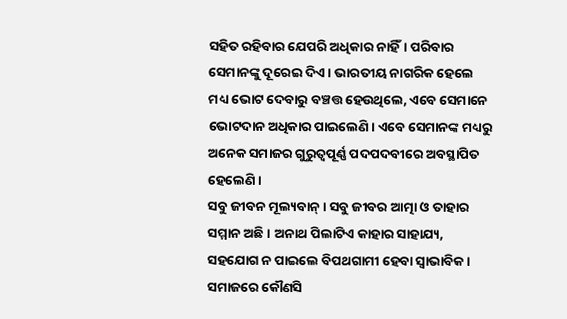ସହିତ ରହିବାର ଯେପରି ଅଧିକାର ନାହିଁ। ପରିବାର ସେମାନଙ୍କୁ ଦୂରେଇ ଦିଏ। ଭାରତୀୟ ନାଗରିକ ହେଲେ ମଧ୍ୟ ଭୋଟ ଦେବାରୁ ବଞ୍ଚତ୍ତ ହେଉଥିଲେ, ଏବେ ସେମାନେ ଭୋଟଦାନ ଅଧିକାର ପାଇଲେଣି। ଏବେ ସେମାନଙ୍କ ମଧ୍ୟରୁ ଅନେକ ସମାଜର ଗୁରୁତ୍ୱପୂର୍ଣ୍ଣ ପଦପଦବୀରେ ଅବସ୍ଥାପିତ ହେଲେଣି।
ସବୁ ଜୀବନ ମୂଲ୍ୟବାନ୍‌। ସବୁ ଜୀବର ଆତ୍ମା ଓ ତାହାର ସମ୍ମାନ ଅଛି। ଅନାଥ ପିଲାଟିଏ କାହାର ସାହାଯ୍ୟ, ସହଯୋଗ ନ ପାଇଲେ ବିପଥଗାମୀ ହେବା ସ୍ବାଭାବିକ। ସମାଜରେ କୌଣସି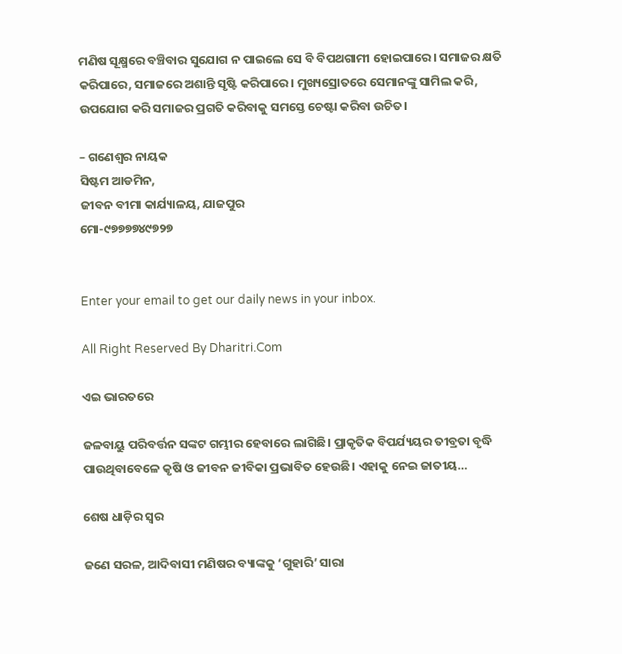ମଣିଷ ସୂକ୍ଷ୍ମରେ ବଞ୍ଚିବାର ସୁଯୋଗ ନ ପାଇଲେ ସେ ବି ବିପଥଗାମୀ ହୋଇପାରେ। ସମାଜର କ୍ଷତି କରିପାରେ, ସମାଜରେ ଅଶାନ୍ତି ସୃଷ୍ଟି କରିପାରେ। ମୁଖ୍ୟସ୍ରୋତରେ ସେମାନଙ୍କୁ ସାମିଲ କରି, ଉପଯୋଗ କରି ସମାଜର ପ୍ରଗତି କରିବାକୁ ସମସ୍ତେ ଚେଷ୍ଟା କରିବା ଉଚିତ।

– ଗଣେଶ୍ୱର ନାୟକ
ସିଷ୍ଟମ ଆଡମିନ,
ଜୀବନ ବୀମା କାର୍ଯ୍ୟାଳୟ, ଯାଜପୁର
ମୋ-୯୭୭୭୭୪୯୭୨୭


Enter your email to get our daily news in your inbox.

All Right Reserved By Dharitri.Com

ଏଇ ଭାରତରେ

ଜଳବାୟୁ ପରିବର୍ତ୍ତନ ସଙ୍କଟ ଗମ୍ଭୀର ହେବାରେ ଲାଗିଛି। ପ୍ରାକୃତିକ ବିପର୍ଯ୍ୟୟର ତୀବ୍ରତା ବୃଦ୍ଧି ପାଉଥିବାବେଳେ କୃଷି ଓ ଜୀବନ ଜୀବିକା ପ୍ରଭାବିତ ହେଉଛି। ଏହାକୁ ନେଇ ଜାତୀୟ…

ଶେଷ ଧାଡ଼ିର ସ୍ବର

ଜଣେ ସରଳ, ଆଦିବାସୀ ମଣିଷର ବ୍ୟାଙ୍କକୁ ‘ଗୁହାରି’ ସାରା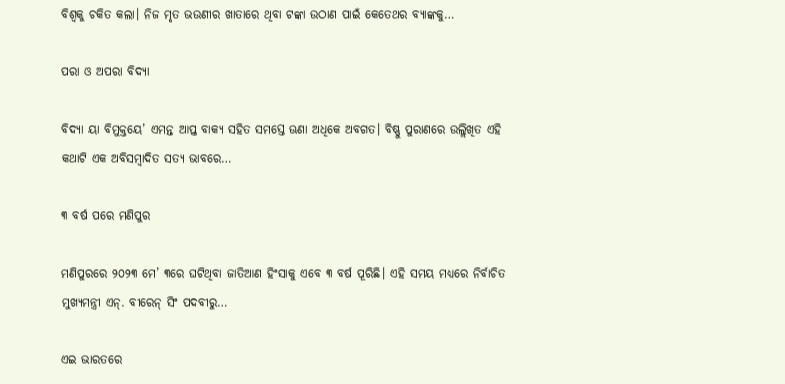ବିଶ୍ୱକୁ ଚକିତ କଲା। ନିଜ ମୃତ ଭଉଣୀର ଖାତାରେ ଥିବା ଟଙ୍କା ଉଠାଣ ପାଇଁ କେତେଥର ବ୍ୟାଙ୍କକୁ…

ପରା ଓ ଅପରା ବିଦ୍ୟା

ବିଦ୍ୟା ୟା ବିମୁକ୍ତୟେ’ ଏମନ୍ତ ଆପ୍ତ ବାକ୍ୟ ସହିତ ସମସ୍ତେ ଊଣା ଅଧିକେ ଅବଗତ। ବିଷ୍ଣୁ ପୁରାଣରେ ଉଲ୍ଲିଖିତ ଏହି କଥାଟି ଏକ ଅବିସମ୍ବାଦିତ ସତ୍ୟ ଭାବରେ…

୩ ବର୍ଷ ପରେ ମଣିପୁର

ମଣିପୁରରେ ୨୦୨୩ ମେ’ ୩ରେ ଘଟିଥିବା ଜାତିଆଣ ହିଂସାକୁ ଏବେ ୩ ବର୍ଷ ପୂରିଛି। ଏହି ସମୟ ମଧ୍ୟରେ ନିର୍ବାଚିତ ମୁଖ୍ୟମନ୍ତ୍ରୀ ଏନ୍‌. ବୀରେନ୍‌ ସିଂ ପଦବୀରୁ…

ଏଇ ଭାରତରେ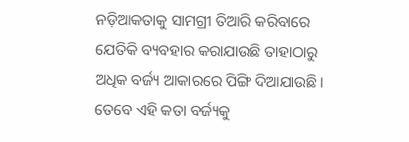ନଡ଼ିଆକତାକୁ ସାମଗ୍ରୀ ତିଆରି କରିବାରେ ଯେତିକି ବ୍ୟବହାର କରାଯାଉଛି ତାହାଠାରୁ ଅଧିକ ବର୍ଜ୍ୟ ଆକାରରେ ପିଙ୍ଗି ଦିଆଯାଉଛି। ତେବେ ଏହି କତା ବର୍ଜ୍ୟକୁ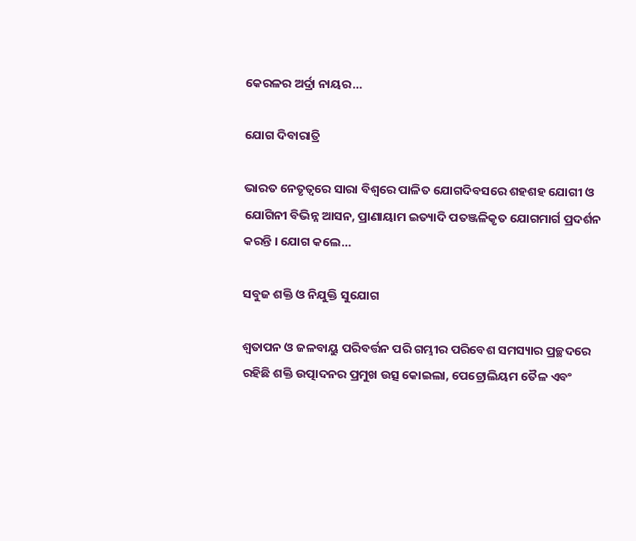କେରଳର ଅର୍ଦ୍ରା ନାୟର…

ଯୋଗ ଦିବାରାତ୍ରି

ଭାରତ ନେତୃତ୍ୱରେ ସାରା ବିଶ୍ୱରେ ପାଳିତ ଯୋଗଦିବସରେ ଶହଶହ ଯୋଗୀ ଓ ଯୋଗିନୀ ବିଭିନ୍ନ ଆସନ, ପ୍ରାଣାୟାମ ଇତ୍ୟାଦି ପତଞ୍ଜଳିକୃତ ଯୋଗମାର୍ଗ ପ୍ରଦର୍ଶନ କରନ୍ତି । ଯୋଗ କଲେ…

ସବୁଜ ଶକ୍ତି ଓ ନିଯୁକ୍ତି ସୁଯୋଗ

ଶ୍ୱତାପନ ଓ ଜଳବାୟୁ ପରିବର୍ତ୍ତନ ପରି ଗମ୍ଭୀର ପରିବେଶ ସମସ୍ୟାର ପ୍ରଚ୍ଛଦରେ ରହିଛି ଶକ୍ତି ଉତ୍ପାଦନର ପ୍ରମୁଖ ଉତ୍ସ କୋଇଲା, ପେଟ୍ରୋଲିୟମ ତୈଳ ଏବଂ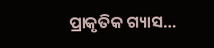ପ୍ରାକୃତିକ ଗ୍ୟାସ…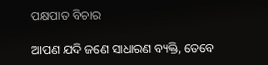ପକ୍ଷପାତ ବିଚାର

ଆପଣ ଯଦି ଜଣେ ସାଧାରଣ ବ୍ୟକ୍ତି, ତେବେ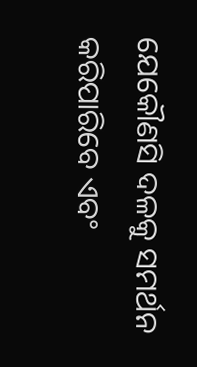ଯେକୌଣସି ଦଳକୁ ସମର୍ଥନ କରିପାରିବେ ଏବଂ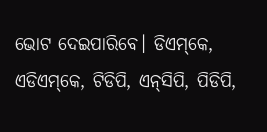ଭୋଟ ଦେଇପାରିବେ। ଡିଏମ୍‌କେ, ଏଡିଏମ୍‌କେ, ଟିଡିପି, ଏନ୍‌ସିପି, ପିଡିପି,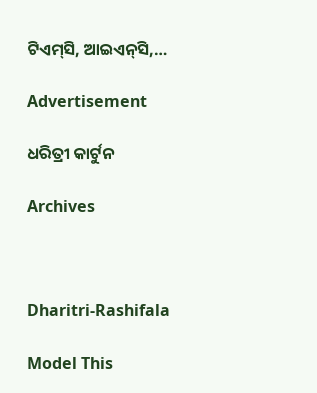ଟିଏମ୍‌ସି, ଆଇଏନ୍‌ସି,…

Advertisement

ଧରିତ୍ରୀ କାର୍ଟୁନ

Archives



Dharitri-Rashifala

Model This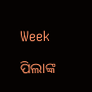Week

ପିଲାଙ୍କ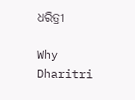ଧରିତ୍ରୀ

Why Dharitri